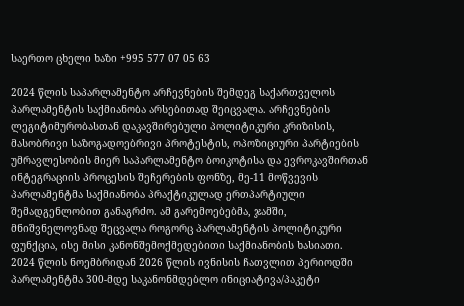საერთო ცხელი ხაზი +995 577 07 05 63

2024 წლის საპარლამენტო არჩევნების შემდეგ საქართველოს პარლამენტის საქმიანობა არსებითად შეიცვალა. არჩევნების ლეგიტიმურობასთან დაკავშირებული პოლიტიკური კრიზისის, მასობრივი საზოგადოებრივი პროტესტის, ოპოზიციური პარტიების უმრავლესობის მიერ საპარლამენტო ბოიკოტისა და ევროკავშირთან ინტეგრაციის პროცესის შეჩერების ფონზე, მე-11 მოწვევის პარლამენტმა საქმიანობა პრაქტიკულად ერთპარტიული შემადგენლობით განაგრძო. ამ გარემოებებმა, ჯამში, მნიშვნელოვნად შეცვალა როგორც პარლამენტის პოლიტიკური ფუნქცია, ისე მისი კანონშემოქმედებითი საქმიანობის ხასიათი.
2024 წლის ნოემბრიდან 2026 წლის ივნისის ჩათვლით პერიოდში პარლამენტმა 300-მდე საკანონმდებლო ინიციატივა/პაკეტი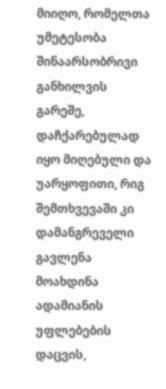მიიღო, რომელთა უმეტესობა შინაარსობრივი განხილვის გარეშე, დაჩქარებულად იყო მიღებული და უარყოფითი, რიგ შემთხვევაში კი დამანგრეველი გავლენა მოახდინა ადამიანის უფლებების დაცვის,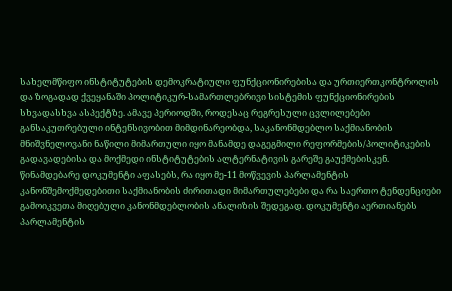სახელმწიფო ინსტიტუტების დემოკრატიული ფუნქციონირებისა და ურთიერთკონტროლის და ზოგადად ქვეყანაში პოლიტიკურ-სამართლებრივი სისტემის ფუნქციონირების სხვადასხვა ასპექტზე. ამავე პერიოდში, როდესაც რეგრესული ცვლილებები განსაკუთრებული ინტენსივობით მიმდინარეობდა, საკანონმდებლო საქმიანობის მნიშვნელოვანი ნაწილი მიმართული იყო მანამდე დაგეგმილი რეფორმების/პოლიტიკების გადავადებისა და მოქმედი ინსტიტუტების ალტერნატივის გარეშე გაუქმებისკენ.
წინამდებარე დოკუმენტი აფასებს, რა იყო მე-11 მოწვევის პარლამენტის კანონშემოქმედებითი საქმიანობის ძირითადი მიმართულებები და რა საერთო ტენდენციები გამოიკვეთა მიღებული კანონმდებლობის ანალიზის შედეგად. დოკუმენტი აერთიანებს პარლამენტის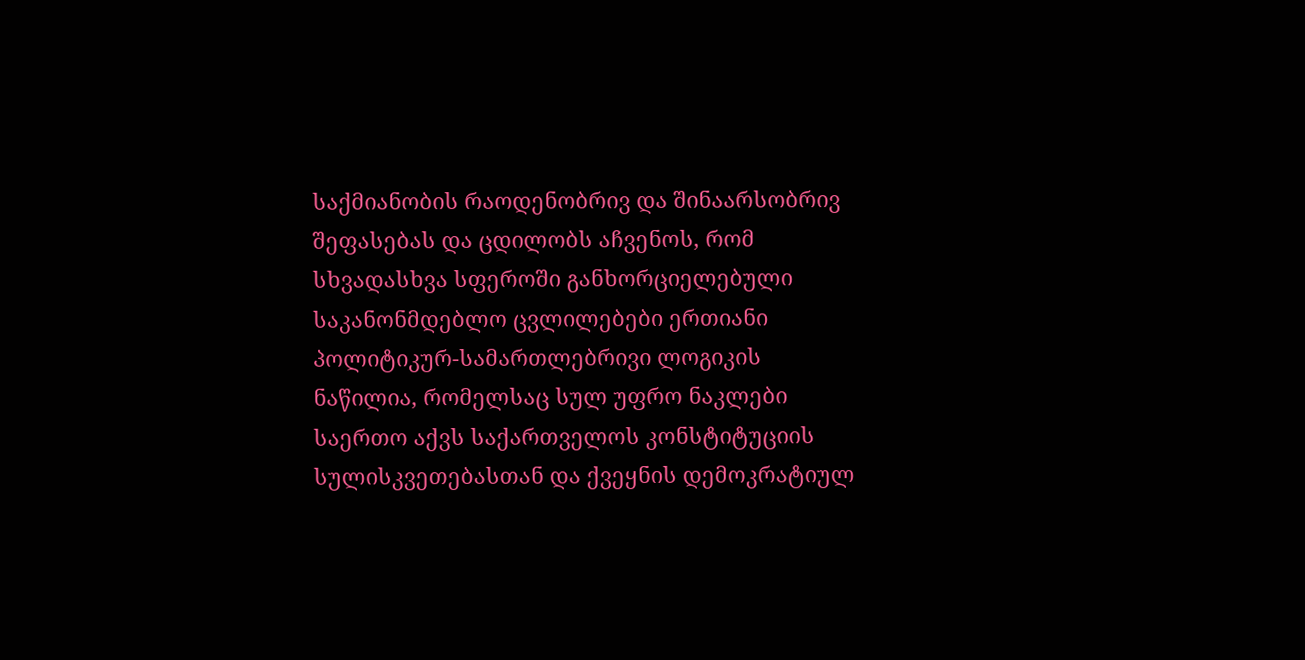საქმიანობის რაოდენობრივ და შინაარსობრივ შეფასებას და ცდილობს აჩვენოს, რომ სხვადასხვა სფეროში განხორციელებული საკანონმდებლო ცვლილებები ერთიანი პოლიტიკურ-სამართლებრივი ლოგიკის ნაწილია, რომელსაც სულ უფრო ნაკლები საერთო აქვს საქართველოს კონსტიტუციის სულისკვეთებასთან და ქვეყნის დემოკრატიულ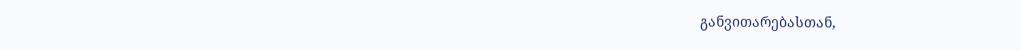განვითარებასთან,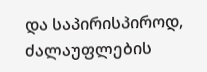და საპირისპიროდ, ძალაუფლების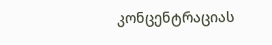კონცენტრაციას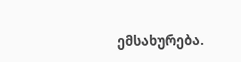ემსახურება.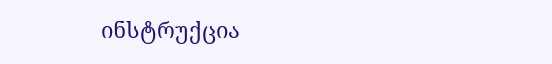ინსტრუქცია